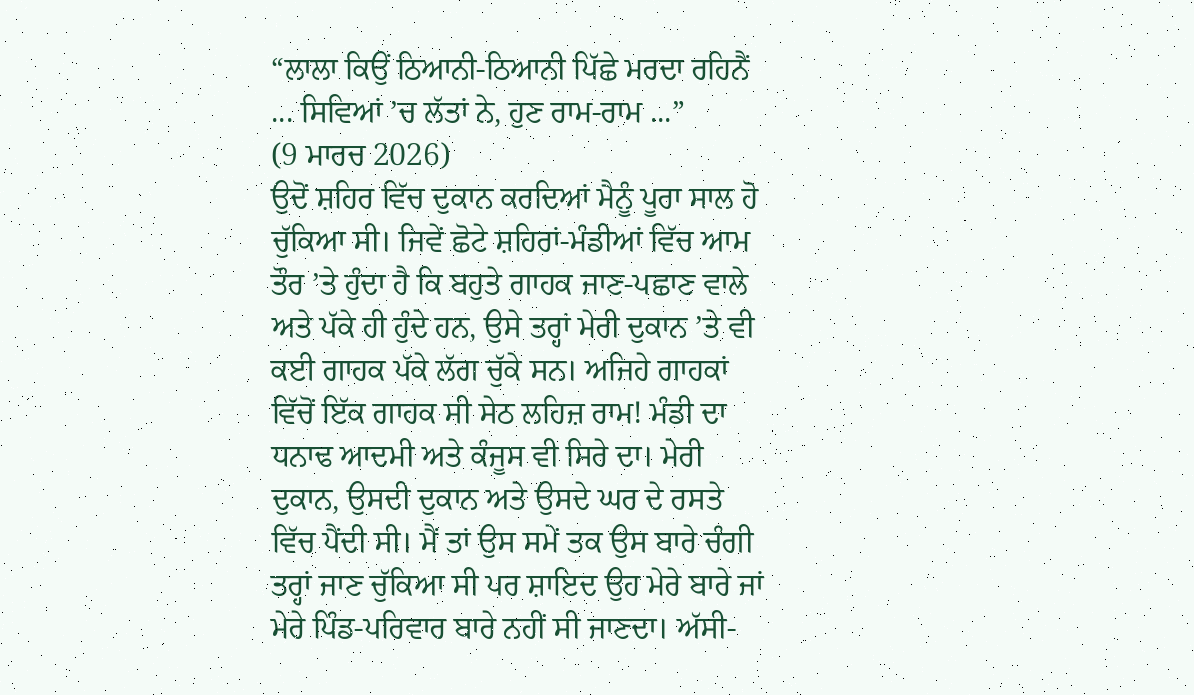“ਲਾਲਾ ਕਿਉਂ ਠਿਆਨੀ-ਠਿਆਨੀ ਪਿੱਛੇ ਮਰਦਾ ਰਹਿਨੈਂ ... ਸਿਵਿਆਂ ’ਚ ਲੱਤਾਂ ਨੇ, ਹੁਣ ਰਾਮ-ਰਾਮ ...”
(9 ਮਾਰਚ 2026)
ਉਦੋਂ ਸ਼ਹਿਰ ਵਿੱਚ ਦੁਕਾਨ ਕਰਦਿਆਂ ਮੈਨੂੰ ਪੂਰਾ ਸਾਲ ਹੋ ਚੁੱਕਿਆ ਸੀ। ਜਿਵੇਂ ਛੋਟੇ ਸ਼ਹਿਰਾਂ-ਮੰਡੀਆਂ ਵਿੱਚ ਆਮ ਤੌਰ ’ਤੇ ਹੁੰਦਾ ਹੈ ਕਿ ਬਹੁਤੇ ਗਾਹਕ ਜਾਣ-ਪਛਾਣ ਵਾਲੇ ਅਤੇ ਪੱਕੇ ਹੀ ਹੁੰਦੇ ਹਨ, ਉਸੇ ਤਰ੍ਹਾਂ ਮੇਰੀ ਦੁਕਾਨ ’ਤੇ ਵੀ ਕਈ ਗਾਹਕ ਪੱਕੇ ਲੱਗ ਚੁੱਕੇ ਸਨ। ਅਜਿਹੇ ਗਾਹਕਾਂ ਵਿੱਚੋਂ ਇੱਕ ਗਾਹਕ ਸੀ ਸੇਠ ਲਹਿਜ਼ ਰਾਮ! ਮੰਡੀ ਦਾ ਧਨਾਢ ਆਦਮੀ ਅਤੇ ਕੰਜੂਸ ਵੀ ਸਿਰੇ ਦਾ। ਮੇਰੀ ਦੁਕਾਨ, ਉਸਦੀ ਦੁਕਾਨ ਅਤੇ ਉਸਦੇ ਘਰ ਦੇ ਰਸਤੇ ਵਿੱਚ ਪੈਂਦੀ ਸੀ। ਮੈਂ ਤਾਂ ਉਸ ਸਮੇਂ ਤਕ ਉਸ ਬਾਰੇ ਚੰਗੀ ਤਰ੍ਹਾਂ ਜਾਣ ਚੁੱਕਿਆ ਸੀ ਪਰ ਸ਼ਾਇਦ ਉਹ ਮੇਰੇ ਬਾਰੇ ਜਾਂ ਮੇਰੇ ਪਿੰਡ-ਪਰਿਵਾਰ ਬਾਰੇ ਨਹੀਂ ਸੀ ਜਾਣਦਾ। ਅੱਸੀ-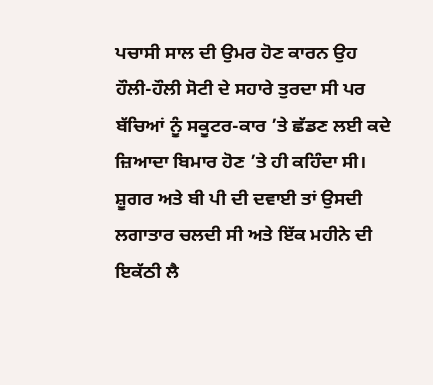ਪਚਾਸੀ ਸਾਲ ਦੀ ਉਮਰ ਹੋਣ ਕਾਰਨ ਉਹ ਹੌਲੀ-ਹੌਲੀ ਸੋਟੀ ਦੇ ਸਹਾਰੇ ਤੁਰਦਾ ਸੀ ਪਰ ਬੱਚਿਆਂ ਨੂੰ ਸਕੂਟਰ-ਕਾਰ ’ਤੇ ਛੱਡਣ ਲਈ ਕਦੇ ਜ਼ਿਆਦਾ ਬਿਮਾਰ ਹੋਣ ’ਤੇ ਹੀ ਕਹਿੰਦਾ ਸੀ। ਸ਼ੂਗਰ ਅਤੇ ਬੀ ਪੀ ਦੀ ਦਵਾਈ ਤਾਂ ਉਸਦੀ ਲਗਾਤਾਰ ਚਲਦੀ ਸੀ ਅਤੇ ਇੱਕ ਮਹੀਨੇ ਦੀ ਇਕੱਠੀ ਲੈ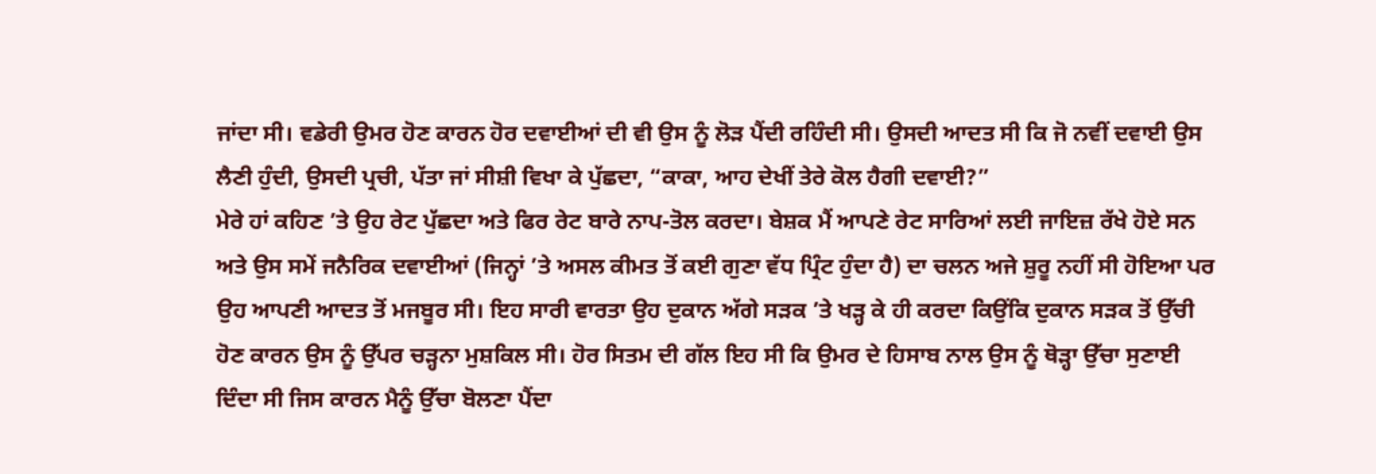ਜਾਂਦਾ ਸੀ। ਵਡੇਰੀ ਉਮਰ ਹੋਣ ਕਾਰਨ ਹੋਰ ਦਵਾਈਆਂ ਦੀ ਵੀ ਉਸ ਨੂੰ ਲੋੜ ਪੈਂਦੀ ਰਹਿੰਦੀ ਸੀ। ਉਸਦੀ ਆਦਤ ਸੀ ਕਿ ਜੋ ਨਵੀਂ ਦਵਾਈ ਉਸ ਲੈਣੀ ਹੁੰਦੀ, ਉਸਦੀ ਪ੍ਰਚੀ, ਪੱਤਾ ਜਾਂ ਸੀਸ਼ੀ ਵਿਖਾ ਕੇ ਪੁੱਛਦਾ, “ਕਾਕਾ, ਆਹ ਦੇਖੀਂ ਤੇਰੇ ਕੋਲ ਹੈਗੀ ਦਵਾਈ?”
ਮੇਰੇ ਹਾਂ ਕਹਿਣ ’ਤੇ ਉਹ ਰੇਟ ਪੁੱਛਦਾ ਅਤੇ ਫਿਰ ਰੇਟ ਬਾਰੇ ਨਾਪ-ਤੋਲ ਕਰਦਾ। ਬੇਸ਼ਕ ਮੈਂ ਆਪਣੇ ਰੇਟ ਸਾਰਿਆਂ ਲਈ ਜਾਇਜ਼ ਰੱਖੇ ਹੋਏ ਸਨ ਅਤੇ ਉਸ ਸਮੇਂ ਜਨੈਰਿਕ ਦਵਾਈਆਂ (ਜਿਨ੍ਹਾਂ ’ਤੇ ਅਸਲ ਕੀਮਤ ਤੋਂ ਕਈ ਗੁਣਾ ਵੱਧ ਪ੍ਰਿੰਟ ਹੁੰਦਾ ਹੈ) ਦਾ ਚਲਨ ਅਜੇ ਸ਼ੁਰੂ ਨਹੀਂ ਸੀ ਹੋਇਆ ਪਰ ਉਹ ਆਪਣੀ ਆਦਤ ਤੋਂ ਮਜਬੂਰ ਸੀ। ਇਹ ਸਾਰੀ ਵਾਰਤਾ ਉਹ ਦੁਕਾਨ ਅੱਗੇ ਸੜਕ ’ਤੇ ਖੜ੍ਹ ਕੇ ਹੀ ਕਰਦਾ ਕਿਉਂਕਿ ਦੁਕਾਨ ਸੜਕ ਤੋਂ ਉੱਚੀ ਹੋਣ ਕਾਰਨ ਉਸ ਨੂੰ ਉੱਪਰ ਚੜ੍ਹਨਾ ਮੁਸ਼ਕਿਲ ਸੀ। ਹੋਰ ਸਿਤਮ ਦੀ ਗੱਲ ਇਹ ਸੀ ਕਿ ਉਮਰ ਦੇ ਹਿਸਾਬ ਨਾਲ ਉਸ ਨੂੰ ਥੋੜ੍ਹਾ ਉੱਚਾ ਸੁਣਾਈ ਦਿੰਦਾ ਸੀ ਜਿਸ ਕਾਰਨ ਮੈਨੂੰ ਉੱਚਾ ਬੋਲਣਾ ਪੈਂਦਾ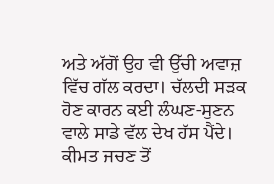ਅਤੇ ਅੱਗੋਂ ਉਹ ਵੀ ਉੱਚੀ ਅਵਾਜ਼ ਵਿੱਚ ਗੱਲ ਕਰਦਾ। ਚੱਲਦੀ ਸੜਕ ਹੋਣ ਕਾਰਨ ਕਈ ਲੰਘਣ-ਸੁਣਨ ਵਾਲੇ ਸਾਡੇ ਵੱਲ ਦੇਖ ਹੱਸ ਪੈਂਦੇ। ਕੀਮਤ ਜਚਣ ਤੋਂ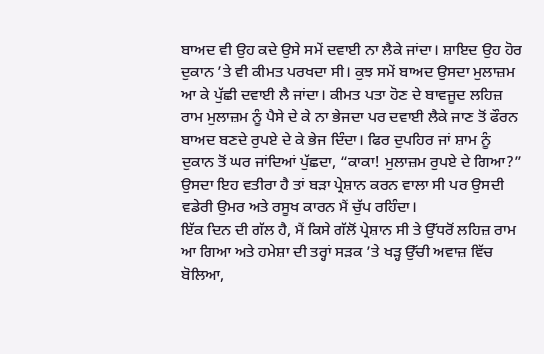ਬਾਅਦ ਵੀ ਉਹ ਕਦੇ ਉਸੇ ਸਮੇਂ ਦਵਾਈ ਨਾ ਲੈਕੇ ਜਾਂਦਾ। ਸ਼ਾਇਦ ਉਹ ਹੋਰ ਦੁਕਾਨ ’ਤੇ ਵੀ ਕੀਮਤ ਪਰਖਦਾ ਸੀ। ਕੁਝ ਸਮੇਂ ਬਾਅਦ ਉਸਦਾ ਮੁਲਾਜ਼ਮ ਆ ਕੇ ਪੁੱਛੀ ਦਵਾਈ ਲੈ ਜਾਂਦਾ। ਕੀਮਤ ਪਤਾ ਹੋਣ ਦੇ ਬਾਵਜੂਦ ਲਹਿਜ਼ ਰਾਮ ਮੁਲਾਜ਼ਮ ਨੂੰ ਪੈਸੇ ਦੇ ਕੇ ਨਾ ਭੇਜਦਾ ਪਰ ਦਵਾਈ ਲੈਕੇ ਜਾਣ ਤੋਂ ਫੌਰਨ ਬਾਅਦ ਬਣਦੇ ਰੁਪਏ ਦੇ ਕੇ ਭੇਜ ਦਿੰਦਾ। ਫਿਰ ਦੁਪਹਿਰ ਜਾਂ ਸ਼ਾਮ ਨੂੰ ਦੁਕਾਨ ਤੋਂ ਘਰ ਜਾਂਦਿਆਂ ਪੁੱਛਦਾ, “ਕਾਕਾ! ਮੁਲਾਜ਼ਮ ਰੁਪਏ ਦੇ ਗਿਆ?” ਉਸਦਾ ਇਹ ਵਤੀਰਾ ਹੈ ਤਾਂ ਬੜਾ ਪ੍ਰੇਸ਼ਾਨ ਕਰਨ ਵਾਲਾ ਸੀ ਪਰ ਉਸਦੀ ਵਡੇਰੀ ਉਮਰ ਅਤੇ ਰਸੂਖ ਕਾਰਨ ਮੈਂ ਚੁੱਪ ਰਹਿੰਦਾ।
ਇੱਕ ਦਿਨ ਦੀ ਗੱਲ ਹੈ, ਮੈਂ ਕਿਸੇ ਗੱਲੋਂ ਪ੍ਰੇਸ਼ਾਨ ਸੀ ਤੇ ਉੱਧਰੋਂ ਲਹਿਜ਼ ਰਾਮ ਆ ਗਿਆ ਅਤੇ ਹਮੇਸ਼ਾ ਦੀ ਤਰ੍ਹਾਂ ਸੜਕ ’ਤੇ ਖੜ੍ਹ ਉੱਚੀ ਅਵਾਜ਼ ਵਿੱਚ ਬੋਲਿਆ,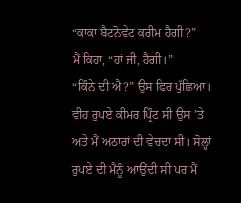“ਕਾਕਾ ਬੈਟਨੋਵੇਟ ਕਰੀਮ ਹੈਗੀ?”
ਮੈਂ ਕਿਹਾ, “ਹਾਂ ਜੀ, ਹੈਗੀ।”
“ਕਿੰਨੇ ਦੀ ਐ?” ਉਸ ਫਿਰ ਪੁੱਛਿਆ।
ਵੀਹ ਰੁਪਏ ਕੀਮਰ ਪ੍ਰਿੰਟ ਸੀ ਉਸ ’ਤੇ ਅਤੇ ਮੈਂ ਅਠਾਰਾਂ ਦੀ ਵੇਚਦਾ ਸੀ। ਸੋਲ੍ਹਾਂ ਰੁਪਏ ਦੀ ਮੈਨੂੰ ਆਉਂਦੀ ਸੀ ਪਰ ਮੈਂ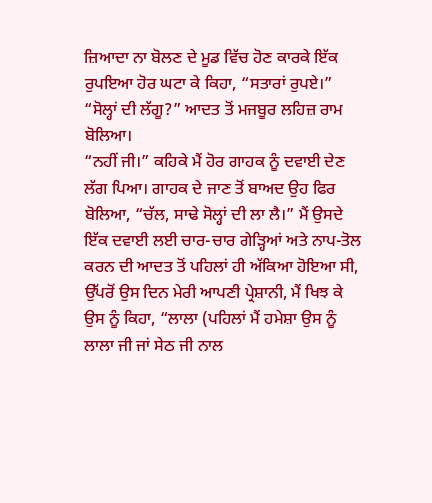ਜ਼ਿਆਦਾ ਨਾ ਬੋਲਣ ਦੇ ਮੂਡ ਵਿੱਚ ਹੋਣ ਕਾਰਕੇ ਇੱਕ ਰੁਪਇਆ ਹੋਰ ਘਟਾ ਕੇ ਕਿਹਾ, “ਸਤਾਰਾਂ ਰੁਪਏ।”
“ਸੋਲ੍ਹਾਂ ਦੀ ਲੱਗੂ?” ਆਦਤ ਤੋਂ ਮਜਬੂਰ ਲਹਿਜ਼ ਰਾਮ ਬੋਲਿਆ।
“ਨਹੀਂ ਜੀ।” ਕਹਿਕੇ ਮੈਂ ਹੋਰ ਗਾਹਕ ਨੂੰ ਦਵਾਈ ਦੇਣ ਲੱਗ ਪਿਆ। ਗਾਹਕ ਦੇ ਜਾਣ ਤੋਂ ਬਾਅਦ ਉਹ ਫਿਰ ਬੋਲਿਆ, “ਚੱਲ, ਸਾਢੇ ਸੋਲ੍ਹਾਂ ਦੀ ਲਾ ਲੈ।” ਮੈਂ ਉਸਦੇ ਇੱਕ ਦਵਾਈ ਲਈ ਚਾਰ-ਚਾਰ ਗੇੜ੍ਹਿਆਂ ਅਤੇ ਨਾਪ-ਤੋਲ ਕਰਨ ਦੀ ਆਦਤ ਤੋਂ ਪਹਿਲਾਂ ਹੀ ਅੱਕਿਆ ਹੋਇਆ ਸੀ, ਉੱਪਰੋਂ ਉਸ ਦਿਨ ਮੇਰੀ ਆਪਣੀ ਪ੍ਰੇਸ਼ਾਨੀ, ਮੈਂ ਖਿਝ ਕੇ ਉਸ ਨੂੰ ਕਿਹਾ, “ਲਾਲਾ (ਪਹਿਲਾਂ ਮੈਂ ਹਮੇਸ਼ਾ ਉਸ ਨੂੰ ਲਾਲਾ ਜੀ ਜਾਂ ਸੇਠ ਜੀ ਨਾਲ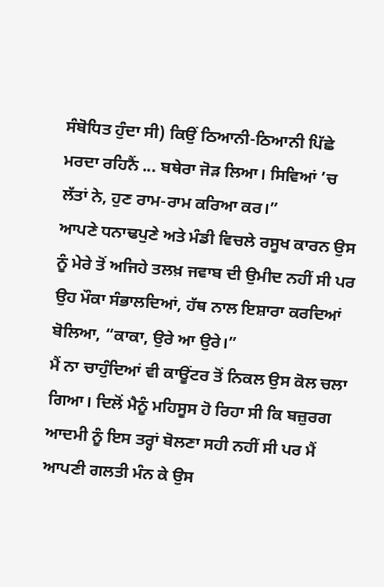ਸੰਬੋਧਿਤ ਹੁੰਦਾ ਸੀ) ਕਿਉਂ ਠਿਆਨੀ-ਠਿਆਨੀ ਪਿੱਛੇ ਮਰਦਾ ਰਹਿਨੈਂ ... ਬਥੇਰਾ ਜੋੜ ਲਿਆ। ਸਿਵਿਆਂ ’ਚ ਲੱਤਾਂ ਨੇ, ਹੁਣ ਰਾਮ-ਰਾਮ ਕਰਿਆ ਕਰ।”
ਆਪਣੇ ਧਨਾਢਪੁਣੇ ਅਤੇ ਮੰਡੀ ਵਿਚਲੇ ਰਸੂਖ ਕਾਰਨ ਉਸ ਨੂੰ ਮੇਰੇ ਤੋਂ ਅਜਿਹੇ ਤਲਖ਼ ਜਵਾਬ ਦੀ ਉਮੀਦ ਨਹੀਂ ਸੀ ਪਰ ਉਹ ਮੌਕਾ ਸੰਭਾਲਦਿਆਂ, ਹੱਥ ਨਾਲ ਇਸ਼ਾਰਾ ਕਰਦਿਆਂ ਬੋਲਿਆ, “ਕਾਕਾ, ਉਰੇ ਆ ਉਰੇ।”
ਮੈਂ ਨਾ ਚਾਹੁੰਦਿਆਂ ਵੀ ਕਾਊਂਟਰ ਤੋਂ ਨਿਕਲ ਉਸ ਕੋਲ ਚਲਾ ਗਿਆ। ਦਿਲੋਂ ਮੈਨੂੰ ਮਹਿਸੂਸ ਹੋ ਰਿਹਾ ਸੀ ਕਿ ਬਜ਼ੁਰਗ ਆਦਮੀ ਨੂੰ ਇਸ ਤਰ੍ਹਾਂ ਬੋਲਣਾ ਸਹੀ ਨਹੀਂ ਸੀ ਪਰ ਮੈਂ ਆਪਣੀ ਗਲਤੀ ਮੰਨ ਕੇ ਉਸ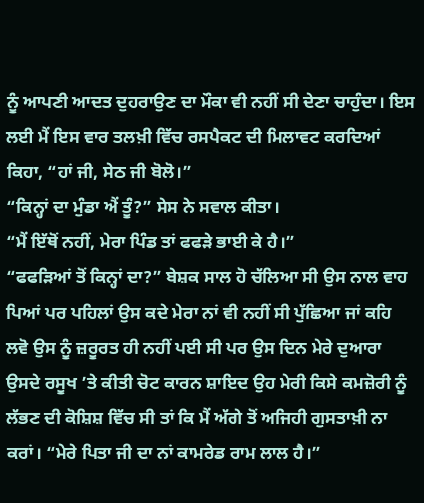ਨੂੰ ਆਪਣੀ ਆਦਤ ਦੁਹਰਾਉਣ ਦਾ ਮੌਕਾ ਵੀ ਨਹੀਂ ਸੀ ਦੇਣਾ ਚਾਹੁੰਦਾ। ਇਸ ਲਈ ਮੈਂ ਇਸ ਵਾਰ ਤਲਖ਼ੀ ਵਿੱਚ ਰਸਪੈਕਟ ਦੀ ਮਿਲਾਵਟ ਕਰਦਿਆਂ ਕਿਹਾ, “ਹਾਂ ਜੀ, ਸੇਠ ਜੀ ਬੋਲੋ।”
“ਕਿਨ੍ਹਾਂ ਦਾ ਮੁੰਡਾ ਐਂ ਤੂੰ?” ਸੇਸ ਨੇ ਸਵਾਲ ਕੀਤਾ।
“ਮੈਂ ਇੱਥੋਂ ਨਹੀਂ, ਮੇਰਾ ਪਿੰਡ ਤਾਂ ਫਫੜੇ ਭਾਈ ਕੇ ਹੈ।”
“ਫਫੜਿਆਂ ਤੋਂ ਕਿਨ੍ਹਾਂ ਦਾ?” ਬੇਸ਼ਕ ਸਾਲ ਹੋ ਚੱਲਿਆ ਸੀ ਉਸ ਨਾਲ ਵਾਹ ਪਿਆਂ ਪਰ ਪਹਿਲਾਂ ਉਸ ਕਦੇ ਮੇਰਾ ਨਾਂ ਵੀ ਨਹੀਂ ਸੀ ਪੁੱਛਿਆ ਜਾਂ ਕਹਿ ਲਵੋ ਉਸ ਨੂੰ ਜ਼ਰੂਰਤ ਹੀ ਨਹੀਂ ਪਈ ਸੀ ਪਰ ਉਸ ਦਿਨ ਮੇਰੇ ਦੁਆਰਾ ਉਸਦੇ ਰਸੂਖ ’ਤੇ ਕੀਤੀ ਚੋਟ ਕਾਰਨ ਸ਼ਾਇਦ ਉਹ ਮੇਰੀ ਕਿਸੇ ਕਮਜ਼ੋਰੀ ਨੂੰ ਲੱਭਣ ਦੀ ਕੋਸ਼ਿਸ਼ ਵਿੱਚ ਸੀ ਤਾਂ ਕਿ ਮੈਂ ਅੱਗੇ ਤੋਂ ਅਜਿਹੀ ਗੁਸਤਾਖ਼ੀ ਨਾ ਕਰਾਂ। “ਮੇਰੇ ਪਿਤਾ ਜੀ ਦਾ ਨਾਂ ਕਾਮਰੇਡ ਰਾਮ ਲਾਲ ਹੈ।”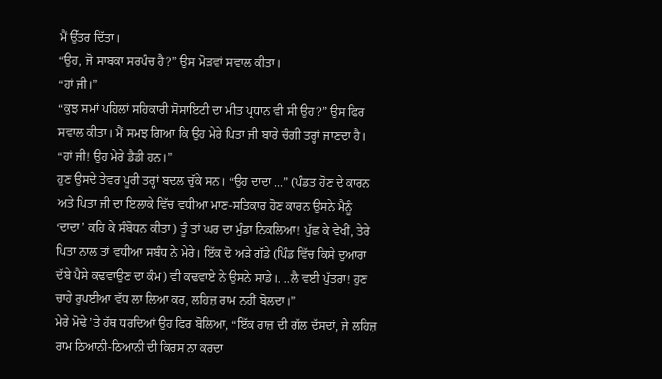ਮੈਂ ਉੱਤਰ ਦਿੱਤਾ।
“ਉਹ, ਜੋ ਸਾਬਕਾ ਸਰਪੰਚ ਹੈ?” ਉਸ ਮੋੜਵਾਂ ਸਵਾਲ ਕੀਤਾ।
“ਹਾਂ ਜੀ।”
“ਕੁਝ ਸਮਾਂ ਪਹਿਲਾਂ ਸਹਿਕਾਰੀ ਸੋਸਾਇਟੀ ਦਾ ਮੀਤ ਪ੍ਰਧਾਨ ਵੀ ਸੀ ਉਹ?” ਉਸ ਫਿਰ ਸਵਾਲ ਕੀਤਾ। ਮੈਂ ਸਮਝ ਗਿਆ ਕਿ ਉਹ ਮੇਰੇ ਪਿਤਾ ਜੀ ਬਾਰੇ ਚੰਗੀ ਤਰ੍ਹਾਂ ਜਾਣਦਾ ਹੈ। “ਹਾਂ ਜੀ! ਉਹ ਮੇਰੇ ਡੈਡੀ ਹਨ।”
ਹੁਣ ਉਸਦੇ ਤੇਵਰ ਪੂਰੀ ਤਰ੍ਹਾਂ ਬਦਲ ਚੁੱਕੇ ਸਨ। “ਉਹ ਦਾਦਾ ...” (ਪੰਡਤ ਹੋਣ ਦੇ ਕਾਰਨ ਅਤੇ ਪਿਤਾ ਜੀ ਦਾ ਇਲਾਕੇ ਵਿੱਚ ਵਧੀਆ ਮਾਣ-ਸਤਿਕਾਰ ਹੋਣ ਕਾਰਨ ਉਸਨੇ ਮੈਨੂੰ ‘ਦਾਦਾ’ ਕਹਿ ਕੇ ਸੰਬੋਧਨ ਕੀਤਾ) ਤੂੰ ਤਾਂ ਘਰ ਦਾ ਮੁੰਡਾ ਨਿਕਲਿਆ! ਪੁੱਛ ਕੇ ਵੇਖੀਂ, ਤੇਰੇ ਪਿਤਾ ਨਾਲ ਤਾਂ ਵਧੀਆ ਸਬੰਧ ਨੇ ਮੇਰੇ। ਇੱਕ ਦੋ ਅੜੇ ਗੱਡੇ (ਪਿੰਡ ਵਿੱਚ ਕਿਸੇ ਦੁਆਰਾ ਦੱਬੇ ਪੈਸੇ ਕਢਵਾਉਣ ਦਾ ਕੰਮ) ਵੀ ਕਢਵਾਏ ਨੇ ਉਸਨੇ ਸਾਡੇ।. ..ਲੈ ਵਈ ਪੁੱਤਰਾ! ਹੁਣ ਚਾਹੇ ਰੁਪਈਆ ਵੱਧ ਲਾ ਲਿਆ ਕਰ, ਲਹਿਜ਼ ਰਾਮ ਨਹੀਂ ਬੋਲਦਾ।”
ਮੇਰੇ ਮੋਢੇ ’ਤੇ ਹੱਥ ਧਰਦਿਆਂ ਉਹ ਫਿਰ ਬੋਲਿਆ, “ਇੱਕ ਰਾਜ਼ ਦੀ ਗੱਲ ਦੱਸਦਾਂ, ਜੇ ਲਹਿਜ਼ ਰਾਮ ਠਿਆਨੀ-ਠਿਆਨੀ ਦੀ ਕਿਰਸ ਨਾ ਕਰਦਾ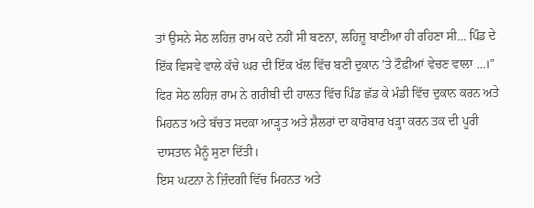ਤਾਂ ਉਸਨੇ ਸੇਠ ਲਹਿਜ਼ ਰਾਮ ਕਦੇ ਨਹੀਂ ਸੀ ਬਣਨਾ, ਲਹਿਜ਼ੂ ਬਾਣੀਆ ਹੀ ਰਹਿਣਾ ਸੀ... ਪਿੰਡ ਦੇ ਇੱਕ ਵਿਸਵੇ ਵਾਲੇ ਕੱਚੇ ਘਰ ਦੀ ਇੱਕ ਖੱਲ ਵਿੱਚ ਬਣੀ ਦੁਕਾਨ ’ਤੇ ਟੌਫ਼ੀਆਂ ਵੇਚਣ ਵਾਲਾ ...।”
ਫਿਰ ਸੇਠ ਲਹਿਜ਼ ਰਾਮ ਨੇ ਗਰੀਬੀ ਦੀ ਹਾਲਤ ਵਿੱਚ ਪਿੰਡ ਛੱਡ ਕੇ ਮੰਡੀ ਵਿੱਚ ਦੁਕਾਨ ਕਰਨ ਅਤੇ ਮਿਹਨਤ ਅਤੇ ਬੱਚਤ ਸਦਕਾ ਆੜ੍ਹਤ ਅਤੇ ਸ਼ੈਲਰਾਂ ਦਾ ਕਾਰੋਬਾਰ ਖੜ੍ਹਾ ਕਰਨ ਤਕ ਦੀ ਪੂਰੀ ਦਾਸਤਾਨ ਮੈਨੂੰ ਸੁਣਾ ਦਿੱਤੀ।
ਇਸ ਘਟਨਾ ਨੇ ਜ਼ਿੰਦਗੀ ਵਿੱਚ ਮਿਹਨਤ ਅਤੇ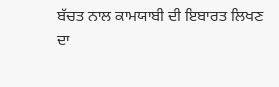ਬੱਚਤ ਨਾਲ ਕਾਮਯਾਬੀ ਦੀ ਇਬਾਰਤ ਲਿਖਣ ਦਾ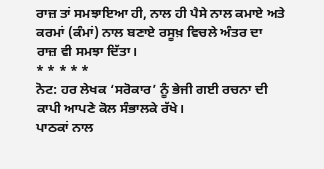ਰਾਜ਼ ਤਾਂ ਸਮਝਾਇਆ ਹੀ, ਨਾਲ ਹੀ ਪੈਸੇ ਨਾਲ ਕਮਾਏ ਅਤੇ ਕਰਮਾਂ (ਕੰਮਾਂ) ਨਾਲ ਬਣਾਏ ਰਸੂਖ਼ ਵਿਚਲੇ ਅੰਤਰ ਦਾ ਰਾਜ਼ ਵੀ ਸਮਝਾ ਦਿੱਤਾ।
* * * * *
ਨੋਟ: ਹਰ ਲੇਖਕ ‘ਸਰੋਕਾਰ’ ਨੂੰ ਭੇਜੀ ਗਈ ਰਚਨਾ ਦੀ ਕਾਪੀ ਆਪਣੇ ਕੋਲ ਸੰਭਾਲਕੇ ਰੱਖੇ।
ਪਾਠਕਾਂ ਨਾਲ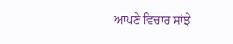ਆਪਣੇ ਵਿਚਾਰ ਸਾਂਝੇ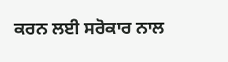ਕਰਨ ਲਈ ਸਰੋਕਾਰ ਨਾਲ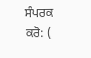ਸੰਪਰਕ ਕਰੋ: (